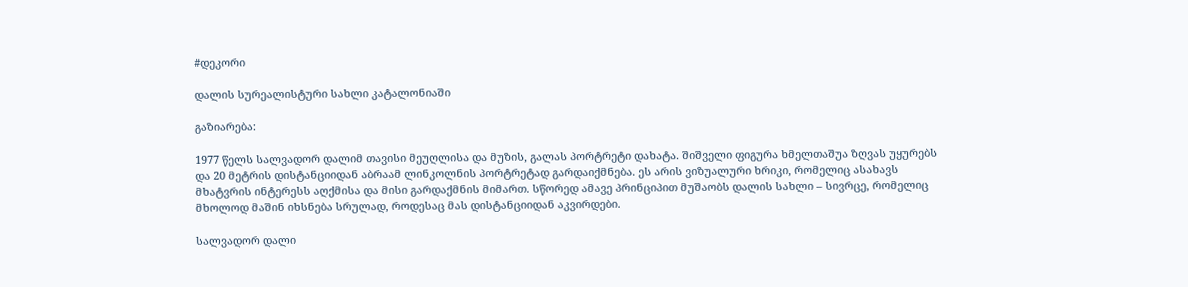#დეკორი

დალის სურეალისტური სახლი კატალონიაში

გაზიარება:

1977 წელს სალვადორ დალიმ თავისი მეუღლისა და მუზის, გალას პორტრეტი დახატა. შიშველი ფიგურა ხმელთაშუა ზღვას უყურებს და 20 მეტრის დისტანციიდან აბრაამ ლინკოლნის პორტრეტად გარდაიქმნება. ეს არის ვიზუალური ხრიკი, რომელიც ასახავს მხატვრის ინტერესს აღქმისა და მისი გარდაქმნის მიმართ. სწორედ ამავე პრინციპით მუშაობს დალის სახლი – სივრცე, რომელიც მხოლოდ მაშინ იხსნება სრულად, როდესაც მას დისტანციიდან აკვირდები.

სალვადორ დალი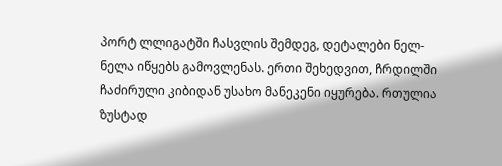პორტ ლლიგატში ჩასვლის შემდეგ, დეტალები ნელ-ნელა იწყებს გამოვლენას. ერთი შეხედვით, ჩრდილში ჩაძირული კიბიდან უსახო მანეკენი იყურება. რთულია ზუსტად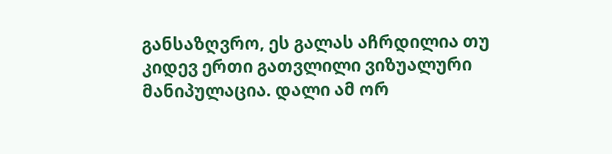განსაზღვრო, ეს გალას აჩრდილია თუ კიდევ ერთი გათვლილი ვიზუალური მანიპულაცია. დალი ამ ორ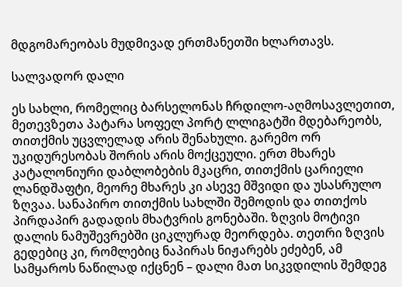მდგომარეობას მუდმივად ერთმანეთში ხლართავს.

სალვადორ დალი

ეს სახლი, რომელიც ბარსელონას ჩრდილო-აღმოსავლეთით, მეთევზეთა პატარა სოფელ პორტ ლლიგატში მდებარეობს, თითქმის უცვლელად არის შენახული. გარემო ორ უკიდურესობას შორის არის მოქცეული. ერთ მხარეს კატალონიური დაბლობების მკაცრი, თითქმის ცარიელი ლანდშაფტი, მეორე მხარეს კი ასევე მშვიდი და უსასრულო ზღვაა. სანაპირო თითქმის სახლში შემოდის და თითქოს პირდაპირ გადადის მხატვრის გონებაში. ზღვის მოტივი დალის ნამუშევრებში ციკლურად მეორდება. თეთრი ზღვის გედებიც კი, რომლებიც ნაპირას ნიჟარებს ეძებენ, ამ სამყაროს ნაწილად იქცნენ – დალი მათ სიკვდილის შემდეგ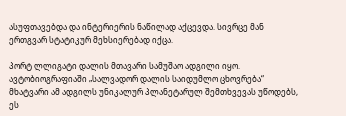ასუფთავებდა და ინტერიერის ნაწილად აქცევდა. სივრცე მან ერთგვარ სტატიკურ მეხსიერებად იქცა.

პორტ ლლიგატი დალის მთავარი სამუშაო ადგილი იყო. ავტობიოგრაფიაში „სალვადორ დალის საიდუმლო ცხოვრება“ მხატვარი ამ ადგილს უნიკალურ პლანეტარულ შემთხვევას უწოდებს, ეს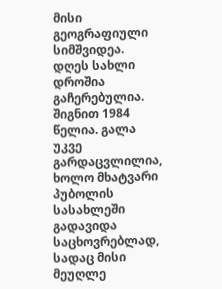მისი გეოგრაფიული სიმშვიდეა. დღეს სახლი დროშია გაჩერებულია. შიგნით 1984 წელია. გალა უკვე გარდაცვლილია, ხოლო მხატვარი პუბოლის სასახლეში გადავიდა საცხოვრებლად, სადაც მისი მეუღლე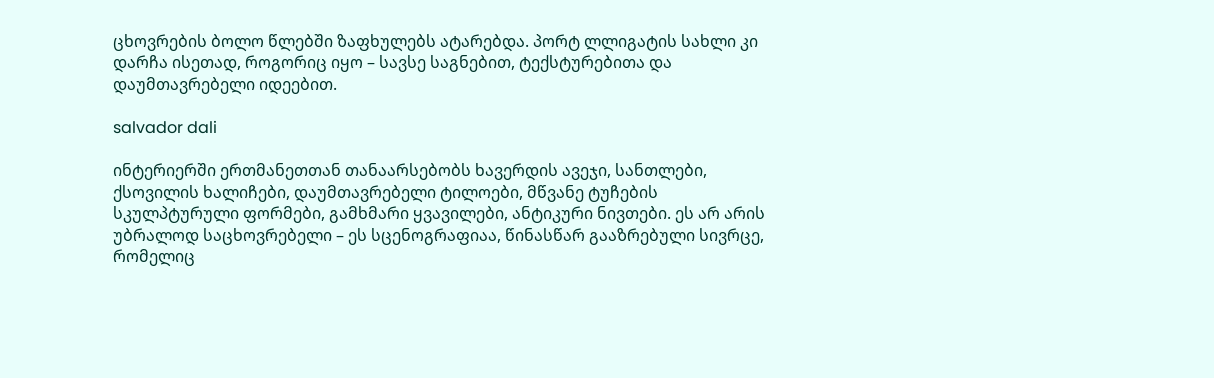ცხოვრების ბოლო წლებში ზაფხულებს ატარებდა. პორტ ლლიგატის სახლი კი დარჩა ისეთად, როგორიც იყო – სავსე საგნებით, ტექსტურებითა და დაუმთავრებელი იდეებით.

salvador dali

ინტერიერში ერთმანეთთან თანაარსებობს ხავერდის ავეჯი, სანთლები, ქსოვილის ხალიჩები, დაუმთავრებელი ტილოები, მწვანე ტუჩების სკულპტურული ფორმები, გამხმარი ყვავილები, ანტიკური ნივთები. ეს არ არის უბრალოდ საცხოვრებელი – ეს სცენოგრაფიაა, წინასწარ გააზრებული სივრცე, რომელიც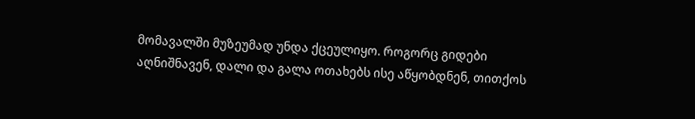მომავალში მუზეუმად უნდა ქცეულიყო. როგორც გიდები აღნიშნავენ, დალი და გალა ოთახებს ისე აწყობდნენ, თითქოს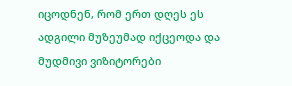იცოდნენ, რომ ერთ დღეს ეს ადგილი მუზეუმად იქცეოდა და მუდმივი ვიზიტორები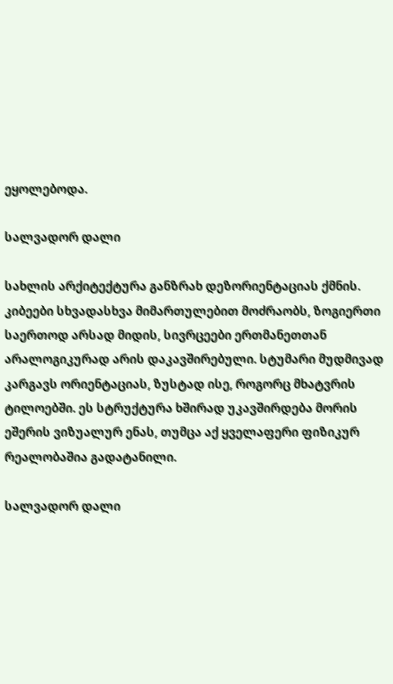ეყოლებოდა.

სალვადორ დალი

სახლის არქიტექტურა განზრახ დეზორიენტაციას ქმნის. კიბეები სხვადასხვა მიმართულებით მოძრაობს, ზოგიერთი საერთოდ არსად მიდის, სივრცეები ერთმანეთთან არალოგიკურად არის დაკავშირებული. სტუმარი მუდმივად კარგავს ორიენტაციას, ზუსტად ისე, როგორც მხატვრის ტილოებში. ეს სტრუქტურა ხშირად უკავშირდება მორის ეშერის ვიზუალურ ენას, თუმცა აქ ყველაფერი ფიზიკურ რეალობაშია გადატანილი.

სალვადორ დალი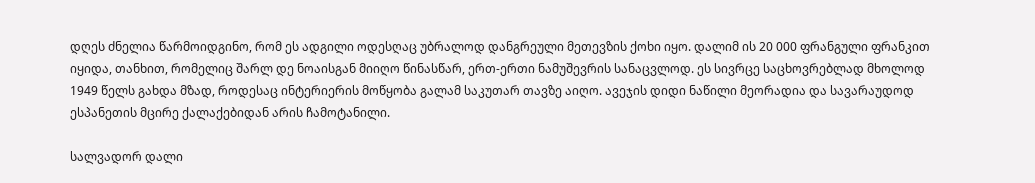დღეს ძნელია წარმოიდგინო, რომ ეს ადგილი ოდესღაც უბრალოდ დანგრეული მეთევზის ქოხი იყო. დალიმ ის 20 000 ფრანგული ფრანკით იყიდა, თანხით, რომელიც შარლ დე ნოაისგან მიიღო წინასწარ, ერთ-ერთი ნამუშევრის სანაცვლოდ. ეს სივრცე საცხოვრებლად მხოლოდ 1949 წელს გახდა მზად, როდესაც ინტერიერის მოწყობა გალამ საკუთარ თავზე აიღო. ავეჯის დიდი ნაწილი მეორადია და სავარაუდოდ ესპანეთის მცირე ქალაქებიდან არის ჩამოტანილი.

სალვადორ დალი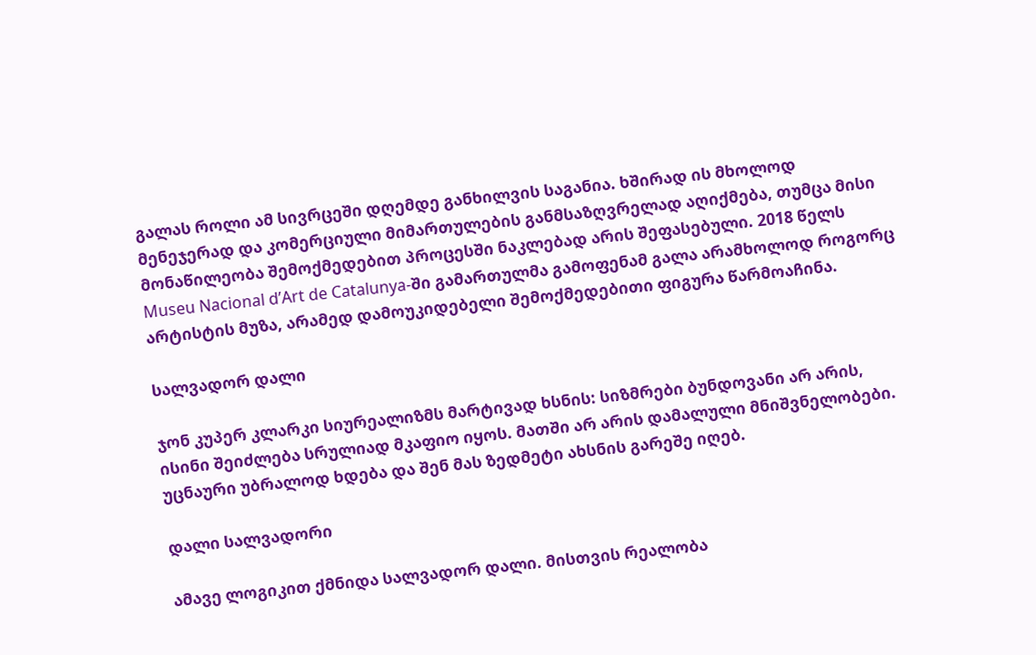გალას როლი ამ სივრცეში დღემდე განხილვის საგანია. ხშირად ის მხოლოდ მენეჯერად და კომერციული მიმართულების განმსაზღვრელად აღიქმება, თუმცა მისი მონაწილეობა შემოქმედებით პროცესში ნაკლებად არის შეფასებული. 2018 წელს Museu Nacional d’Art de Catalunya-ში გამართულმა გამოფენამ გალა არამხოლოდ როგორც არტისტის მუზა, არამედ დამოუკიდებელი შემოქმედებითი ფიგურა წარმოაჩინა.

სალვადორ დალი

ჯონ კუპერ კლარკი სიურეალიზმს მარტივად ხსნის: სიზმრები ბუნდოვანი არ არის, ისინი შეიძლება სრულიად მკაფიო იყოს. მათში არ არის დამალული მნიშვნელობები. უცნაური უბრალოდ ხდება და შენ მას ზედმეტი ახსნის გარეშე იღებ.

დალი სალვადორი

ამავე ლოგიკით ქმნიდა სალვადორ დალი. მისთვის რეალობა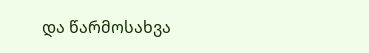და წარმოსახვა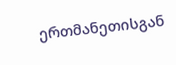ერთმანეთისგან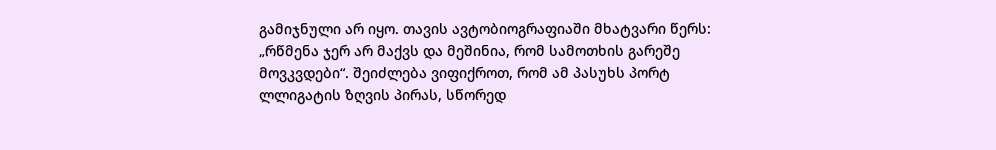გამიჯნული არ იყო. თავის ავტობიოგრაფიაში მხატვარი წერს: „რწმენა ჯერ არ მაქვს და მეშინია, რომ სამოთხის გარეშე მოვკვდები“. შეიძლება ვიფიქროთ, რომ ამ პასუხს პორტ ლლიგატის ზღვის პირას, სწორედ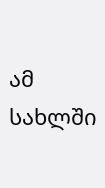ამ სახლში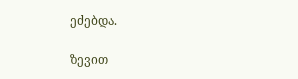ეძებდა.

ზევით